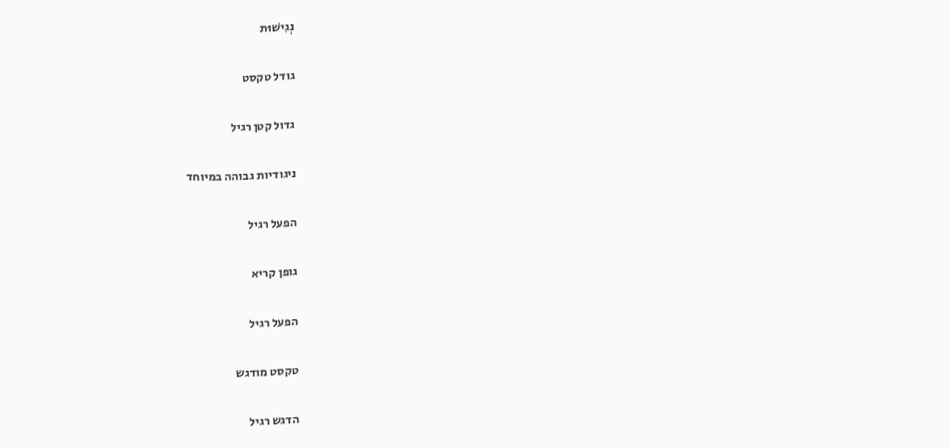נְגִישׁוּת

גודל טקסט

גדול קטן רגיל

ניגודיות גבוהה במיוחד

הפעל רגיל

גופן קריא

הפעל רגיל

טקסט מודגש

הדגש רגיל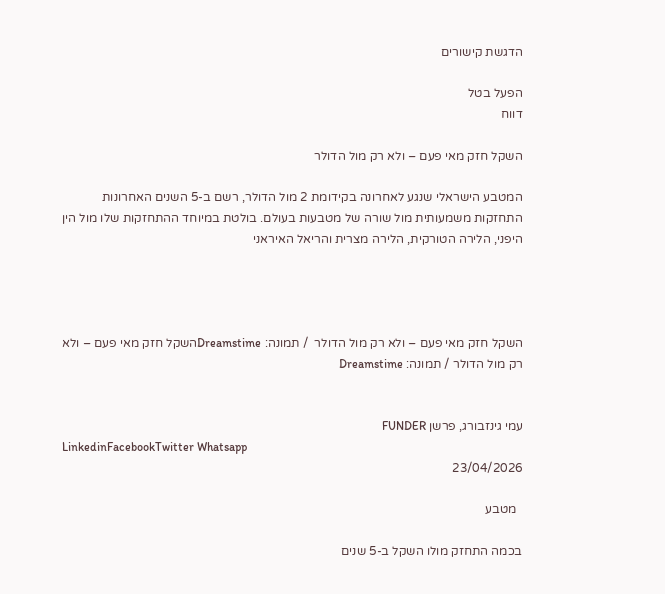הדגשת קישורים

הפעל בטל
דווח

השקל חזק מאי פעם – ולא רק מול הדולר

המטבע הישראלי שנגע לאחרונה בקידומת 2 מול הדולר, רשם ב-5 השנים האחרונות התחזקות משמעותית מול שורה של מטבעות בעולם. בולטת במיוחד ההתחזקות שלו מול הין היפני, הלירה הטורקית, הלירה מצרית והריאל האיראני




השקל חזק מאי פעם – ולא רק מול הדולר  / תמונה: Dreamstimeהשקל חזק מאי פעם – ולא רק מול הדולר / תמונה: Dreamstime


עמי גינזבורג, פרשן FUNDER
LinkedinFacebookTwitter Whatsapp
23/04/2026

  מטבע

בכמה התחזק מולו השקל ב-5 שנים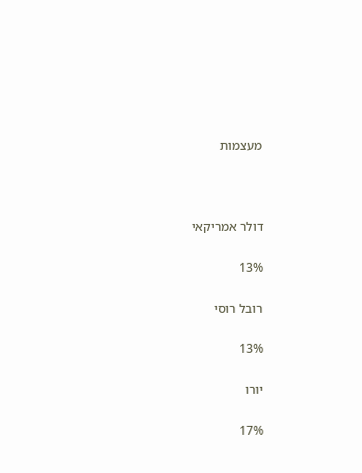מעצמות



דולר אמריקאי

13%

רובל רוסי

13%

יורו

17%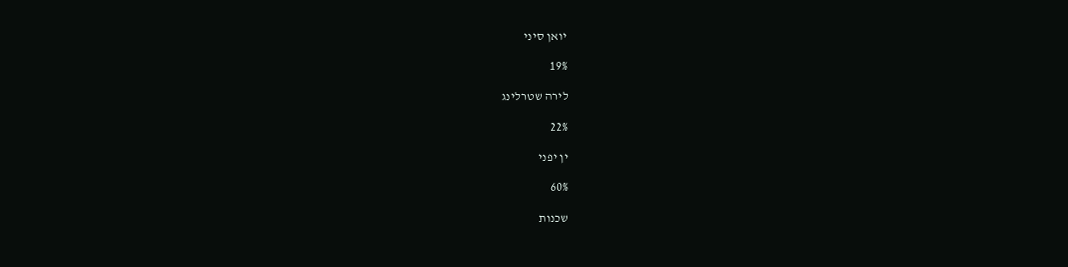יואן סיני

19%

לירה שטרלינג

22%

ין יפני

60%

שכנות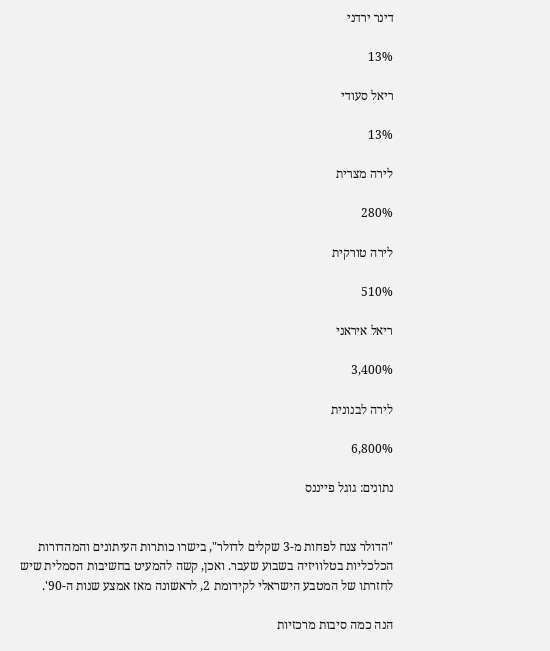דינר ירדני

13%

ריאל סעודי

13%

לירה מצרית

280%

לירה טורקית

510%

ריאל איראני

3,400%

לירה לבנונית

6,800%

נתונים: גוגל פייננס


"הדולר צנח לפחות מ-3 שקלים לדולר", בישרו כותרות העיתונים והמהדורות הכלכליות בטלוויזיה בשבוע שעבר. ואכן, קשה להמעיט בחשיבות הסמלית שיש לחזרתו של המטבע הישראלי לקידומת 2, לראשונה מאז אמצע שנות ה-90'.

הנה כמה סיבות מרכזיות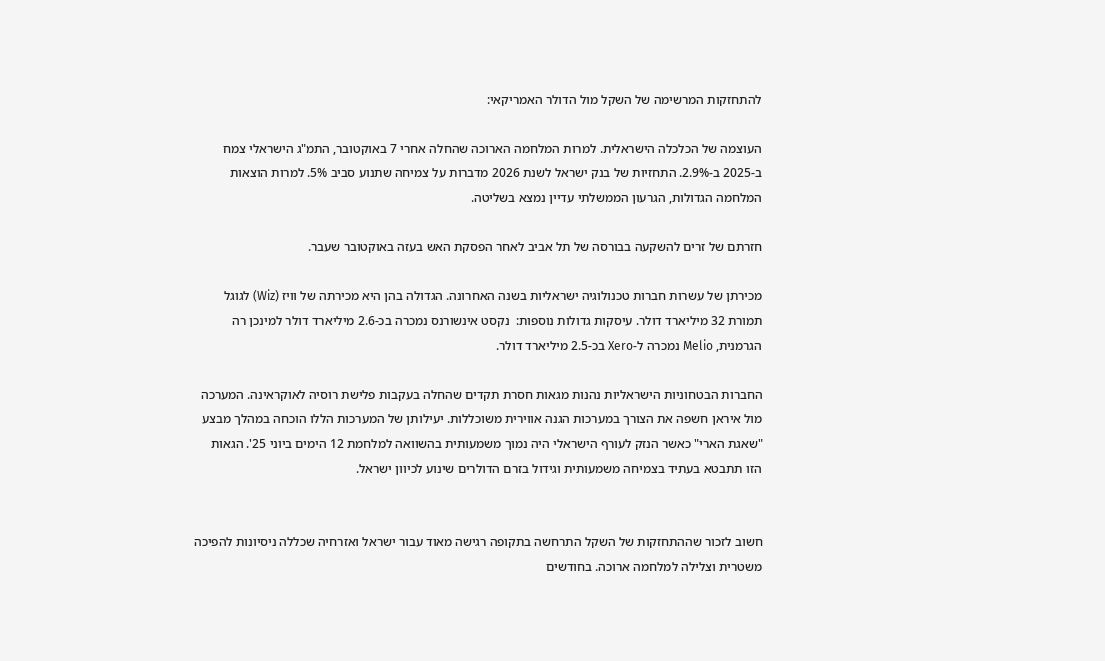להתחזקות המרשימה של השקל מול הדולר האמריקאי:

העוצמה של הכלכלה הישראלית. למרות המלחמה הארוכה שהחלה אחרי 7 באוקטובר, התמ"ג הישראלי צמח ב-2025 ב-2.9%. התחזיות של בנק ישראל לשנת 2026 מדברות על צמיחה שתנוע סביב 5%. למרות הוצאות המלחמה הגדולות, הגרעון הממשלתי עדיין נמצא בשליטה.

חזרתם של זרים להשקעה בבורסה של תל אביב לאחר הפסקת האש בעזה באוקטובר שעבר.

מכירתן של עשרות חברות טכנולוגיה ישראליות בשנה האחרונה. הגדולה בהן היא מכירתה של וויז (Wiz) לגוגל תמורת 32 מיליארד דולר. עיסקות גדולות נוספות:  נקסט אינשורנס נמכרה בכ-2.6 מיליארד דולר למינכן רה הגרמנית, Melio נמכרה ל-Xero בכ-2.5 מיליארד דולר.

החברות הבטחוניות הישראליות נהנות מגאות חסרת תקדים שהחלה בעקבות פלישת רוסיה לאוקראינה. המערכה מול איראן חשפה את הצורך במערכות הגנה אווירית משוכללות. יעילותן של המערכות הללו הוכחה במהלך מבצע "שאגת הארי" כאשר הנזק לעורף הישראלי היה נמוך משמעותית בהשוואה למלחמת 12 הימים ביוני 25'. הגאות הזו תתבטא בעתיד בצמיחה משמעותית וגידול בזרם הדולרים שינוע לכיוון ישראל.


חשוב לזכור שההתחזקות של השקל התרחשה בתקופה רגישה מאוד עבור ישראל ואזרחיה שכללה ניסיונות להפיכה משטרית וצלילה למלחמה ארוכה. בחודשים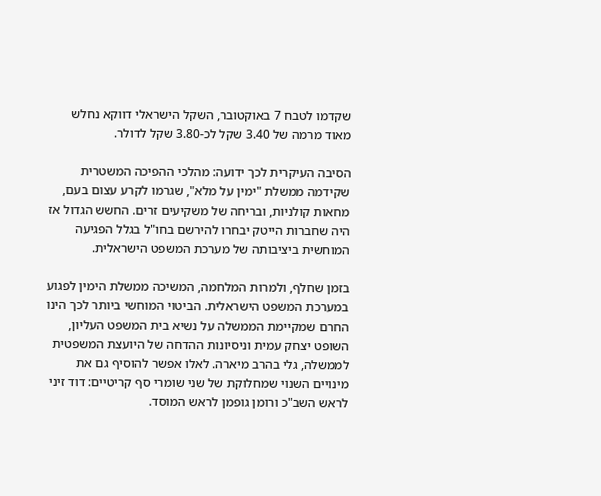שקדמו לטבח 7 באוקטובר, השקל הישראלי דווקא נחלש מאוד מרמה של 3.40 שקל לכ-3.80 שקל לדולר.

הסיבה העיקרית לכך ידועה: מהלכי ההפיכה המשטרית שקידמה ממשלת "ימין על מלא", שגרמו לקרע עצום בעם, מחאות קולניות, ובריחה של משקיעים זרים. החשש הגדול אז היה שחברות הייטק יבחרו להירשם בחו"ל בגלל הפגיעה המוחשית ביציבותה של מערכת המשפט הישראלית.

בזמן שחלף, ולמרות המלחמה, המשיכה ממשלת הימין לפגוע במערכת המשפט הישראלית. הביטוי המוחשי ביותר לכך הינו החרם שמקיימת הממשלה על נשיא בית המשפט העליון, השופט יצחק עמית וניסיונות ההדחה של היועצת המשפטית לממשלה, גלי בהרב מיארה. לאלו אפשר להוסיף גם את מינויים השנוי שמחלוקת של שני שומרי סף קריטיים: דוד זיני לראש השב"כ ורומן גופמן לראש המוסד.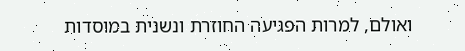ואולם, למרות הפגיעה החוזרת ונשנית במוסדות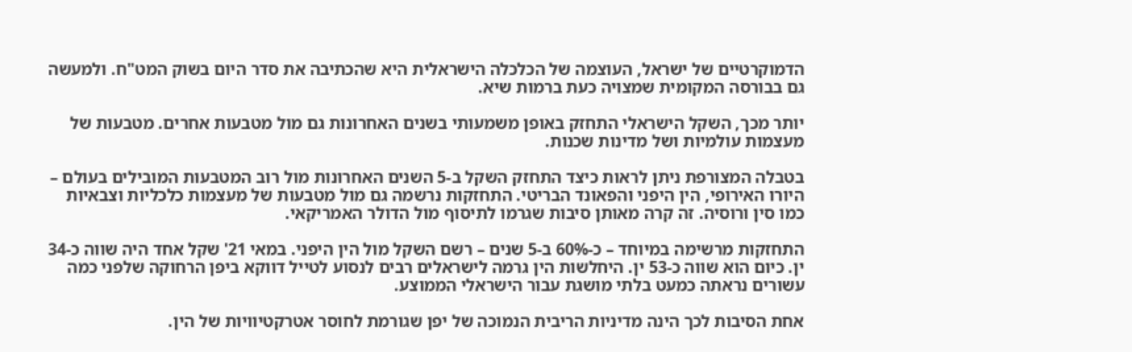הדמוקרטיים של ישראל, העוצמה של הכלכלה הישראלית היא שהכתיבה את סדר היום בשוק המט"ח. ולמעשה גם בבורסה המקומית שמצויה כעת ברמות שיא.

יותר מכך, השקל הישראלי התחזק באופן משמעותי בשנים האחרונות גם מול מטבעות אחרים. מטבעות של מעצמות עולמיות ושל מדינות שכנות.

בטבלה המצורפת ניתן לראות כיצד התחזק השקל ב-5 השנים האחרונות מול רוב המטבעות המובילים בעולם – היורו האירופי, הין היפני והפאונד הבריטי. התחזקות נרשמה גם מול מטבעות של מעצמות כלכליות וצבאיות כמו סין ורוסיה. זה קרה מאותן סיבות שגרמו לתיסוף מול הדולר האמריקאי.

התחזקות מרשימה במיוחד – כ-60% ב-5 שנים – רשם השקל מול הין היפני. במאי 21' שקל אחד היה שווה כ-34 ין. כיום הוא שווה כ-53 ין. היחלשות הין גרמה לישראלים רבים לנסוע לטייל דווקא ביפן הרחוקה שלפני כמה עשורים נראתה כמעט בלתי מושגת עבור הישראלי הממוצע.

אחת הסיבות לכך הינה מדיניות הריבית הנמוכה של יפן שגורמת לחוסר אטרקטיוויות של הין.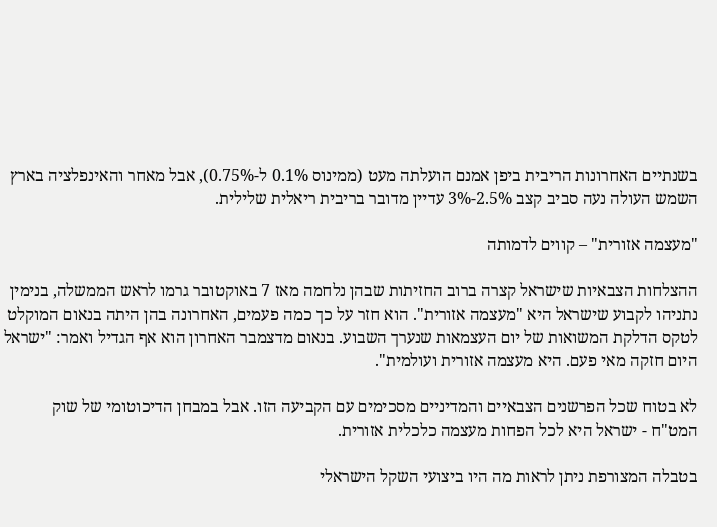בשנתיים האחרונות הריבית ביפן אמנם הועלתה מעט (ממינוס 0.1% ל-0.75%), אבל מאחר והאינפלציה בארץ השמש העולה נעה סביב קצב 2.5%-3% עדיין מדובר בריבית ריאלית שלילית.

"מעצמה אזורית" – קווים לדמותה

ההצלחות הצבאיות שישראל קצרה ברוב החזיתות שבהן נלחמה מאז 7 באוקטובר גרמו לראש הממשלה, בנימין נתניהו לקבוע שישראל היא "מעצמה אזורית". הוא חזר על כך כמה פעמים, האחרונה בהן היתה בנאום המוקלט לטקס הדלקת המשואות של יום העצמאות שנערך השבוע. בנאום מדצמבר האחרון הוא אף הגדיל ואמר: "ישראל היום חזקה מאי פעם. היא מעצמה אזורית ועולמית".

לא בטוח שכל הפרשנים הצבאיים והמדיניים מסכימים עם הקביעה הזו. אבל במבחן הדיכוטומי של שוק המט"ח - ישראל היא לכל הפחות מעצמה כלכלית אזורית.

בטבלה המצורפת ניתן לראות מה היו ביצועי השקל הישראלי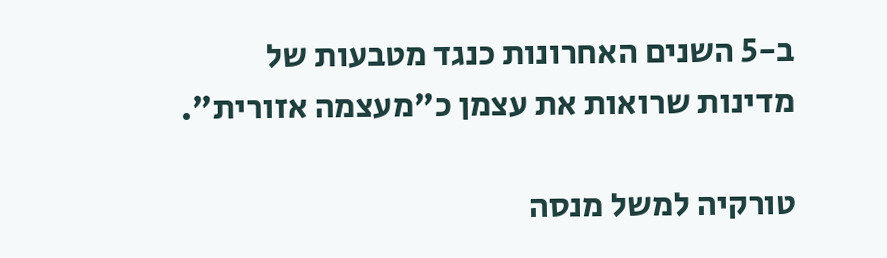ב-5 השנים האחרונות כנגד מטבעות של מדינות שרואות את עצמן כ"מעצמה אזורית".

טורקיה למשל מנסה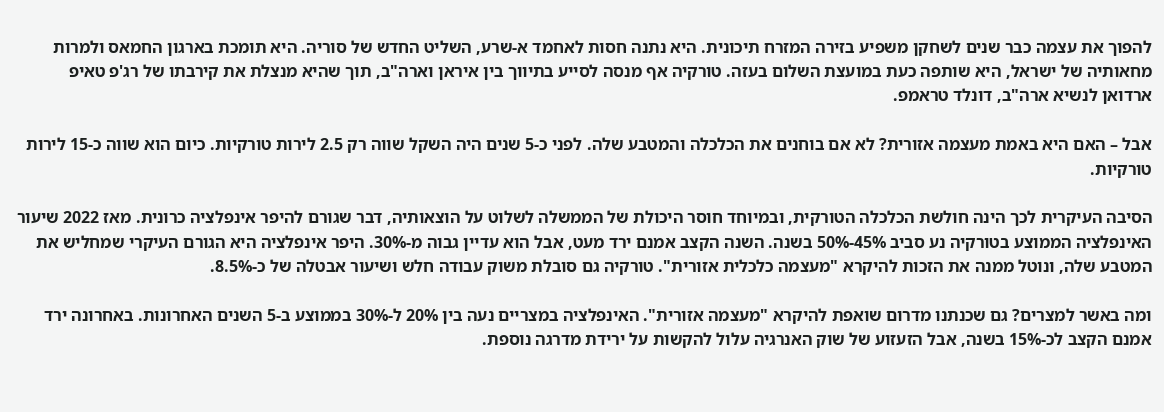להפוך את עצמה כבר שנים לשחקן משפיע בזירה המזרח תיכונית. היא נתנה חסות לאחמד א-שרע, השליט החדש של סוריה. היא תומכת בארגון החמאס ולמרות מחאותיה של ישראל, היא שותפה כעת במועצת השלום בעזה. טורקיה אף מנסה לסייע בתיווך בין איראן וארה"ב, תוך שהיא מנצלת את קירבתו של רג'פ טאיפ ארדואן לנשיא ארה"ב, דונלד טראמפ.

אבל – האם היא באמת מעצמה אזורית? לא אם בוחנים את הכלכלה והמטבע שלה. לפני כ-5 שנים היה השקל שווה רק 2.5 לירות טורקיות. כיום הוא שווה כ-15 לירות טורקיות.

הסיבה העיקרית לכך הינה חולשת הכלכלה הטורקית, ובמיוחד חוסר היכולת של הממשלה לשלוט על הוצאותיה, דבר שגורם להיפר אינפלציה כרונית. מאז 2022 שיעור האינפלציה הממוצע בטורקיה נע סביב 45%-50% בשנה. השנה הקצב אמנם ירד מעט, אבל הוא עדיין גבוה מ-30%. היפר אינפלציה היא הגורם העיקרי שמחליש את המטבע שלה, ונוטל ממנה את הזכות להיקרא "מעצמה כלכלית אזורית". טורקיה גם סובלת משוק עבודה חלש ושיעור אבטלה של כ-8.5%.

ומה באשר למצרים? גם שכנתנו מדרום שואפת להיקרא "מעצמה אזורית". האינפלציה במצריים נעה בין 20% ל-30% בממוצע ב-5 השנים האחרונות. באחרונה ירד אמנם הקצב לכ-15% בשנה, אבל הזעזוע של שוק האנרגיה עלול להקשות על ירידת מדרגה נוספת.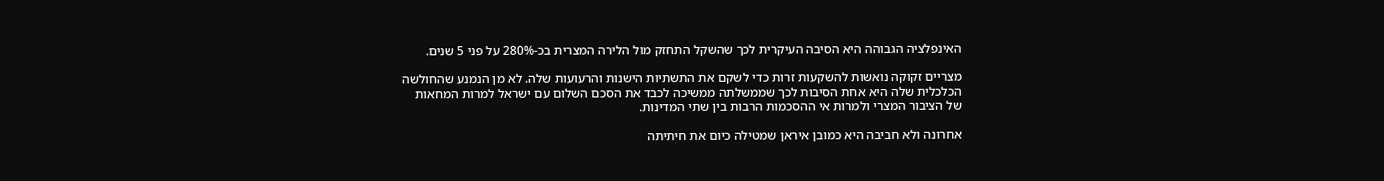האינפלציה הגבוהה היא הסיבה העיקרית לכך שהשקל התחזק מול הלירה המצרית בכ-280% על פני 5 שנים.

מצריים זקוקה נואשות להשקעות זרות כדי לשקם את התשתיות הישנות והרעועות שלה. לא מן הנמנע שהחולשה הכלכלית שלה היא אחת הסיבות לכך שממשלתה ממשיכה לכבד את הסכם השלום עם ישראל למרות המחאות של הציבור המצרי ולמרות אי ההסכמות הרבות בין שתי המדינות.

אחרונה ולא חביבה היא כמובן איראן שמטילה כיום את חיתיתה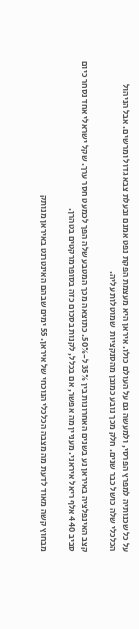על כל שכנותיה למפרץ הפרסי, ולמעשה גם על העולם כולו. איראן היא מעצמת הפקת נפט אמנם ובעלת צבא גדול ומרשים. אבל הניהול הכלכלי שלה כושל כבר שנים. חלק מכך נובע כמובן מהסנקציות  שמוטלות עליה.

קצב האינפלציה באיראן נע בשנים האחרונות בין 35% ל-50%. כתוצאה מכך המטבע שלה הפך לכמעט חסר ערך. שקל ישראלי אחד נסחר כיום סביב 440 אלף ריאל איראני. מעניין מה אפשר, אם בכלל, לקנות בסכום כזה בסופרמרקטים בטהרן.

מבחוץ קשה מאוד לדעת מה מצבה הכלכלי הנוכחי של איראן. 55 ימים שבהם האינטרנט באיראן מנותק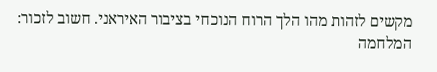מקשים לזהות מהו הלך הרוח הנוכחי בציבור האיראני. חשוב לזכור: המלחמה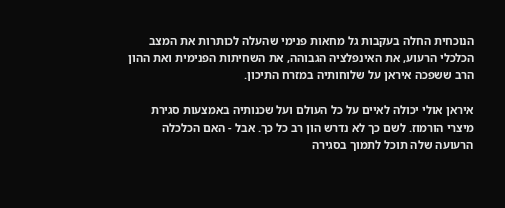הנוכחית החלה בעקבות גל מחאות פנימי שהעלה לכותרות את המצב הכלכלי הרעוע, את האינפלציה הגבוהה, את השחיתות הפנימית ואת ההון הרב ששפכה איראן על שלוחותיה במזרח התיכון.

איראן אולי יכולה לאיים על כל העולם ועל שכנותיה באמצעות סגירת מיצרי הורמוז. לשם כך לא נדרש הון רב כל כך. אבל - האם הכלכלה הרעועה שלה תוכל לתמוך בסגירה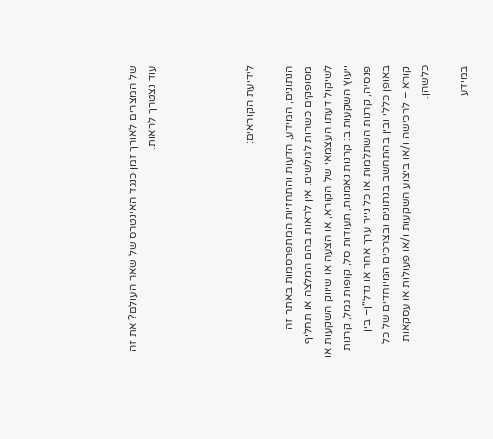של המצרים לאורך זמן כנגד האינטרס של שאר העולם? את זה עוד נצטרך לראות.




לידיעת הקוראים:

הנתונים, המידע, הדעות והתחזיות המתפרסמות באתר זה מסופקים כשרות לגולשים. אין לראות בהם המלצה או תחליף לשיקול דעתו העצמאי של הקורא, או הצעה או שיווק השקעות או ייעוץ השקעות ב: קרנות נאמנות, תעודות סל, קופות גמל, קרנות פנסיה, קרנות השתלמות או כל נייר ערך אחר או נדל"ן– בין באופן כללי ובין בהתחשב בנתונים ובצרכים המיוחדים של כל קורא – לרכישה ו/או ביצוע השקעות ו/או פעולות או עסקאות כלשהן.

במידע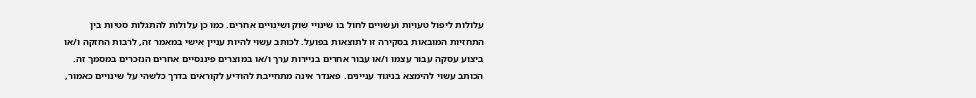עלולות ליפול טעויות ועשויים לחול בו שינויי שוק ושינויים אחרים. כמו כן עלולות להתגלות סטיות בין התחזיות המובאות בסקירה זו לתוצאות בפועל. לכותב עשוי להיות עניין אישי במאמר זה, לרבות החזקה ו/או ביצוע עסקה עבור עצמו ו/או עבור אחרים בניירות ערך ו/או במוצרים פיננסיים אחרים הנזכרים במסמך זה. הכותב עשוי להימצא בניגוד עניינים. פאנדר אינה מתחייבת להודיע לקוראים בדרך כלשהי על שינויים כאמור,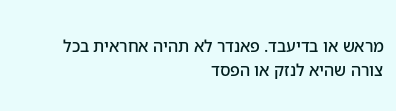מראש או בדיעבד. פאנדר לא תהיה אחראית בכל צורה שהיא לנזק או הפסד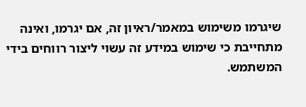שיגרמו משימוש במאמר/ראיון זה, אם יגרמו, ואינה מתחייבת כי שימוש במידע זה עשוי ליצור רווחים בידי המשתמש.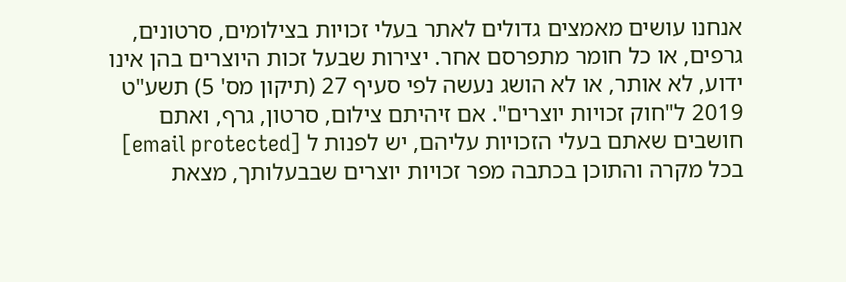אנחנו עושים מאמצים גדולים לאתר בעלי זכויות בצילומים, סרטונים, גרפים, או כל חומר מתפרסם אחר. יצירות שבעל זכות היוצרים בהן אינו ידוע, לא אותר, או לא הושג נעשה לפי סעיף 27 (תיקון מס' 5) תשע"ט 2019 ל"חוק זכויות יוצרים". אם זיהיתם צילום, סרטון, גרף, ואתם חושבים שאתם בעלי הזכויות עליהם, יש לפנות ל [email protected] בכל מקרה והתוכן בכתבה מפר זכויות יוצרים שבבעלותך, מצאת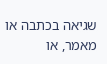שגיאה בכתבה או מאמר, או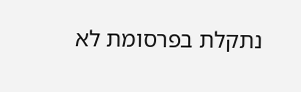נתקלת בפרסומת לא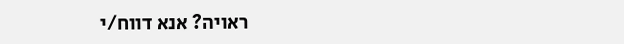ראויה? אנא דווח/י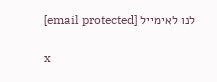לנו לאימייל [email protected]

x